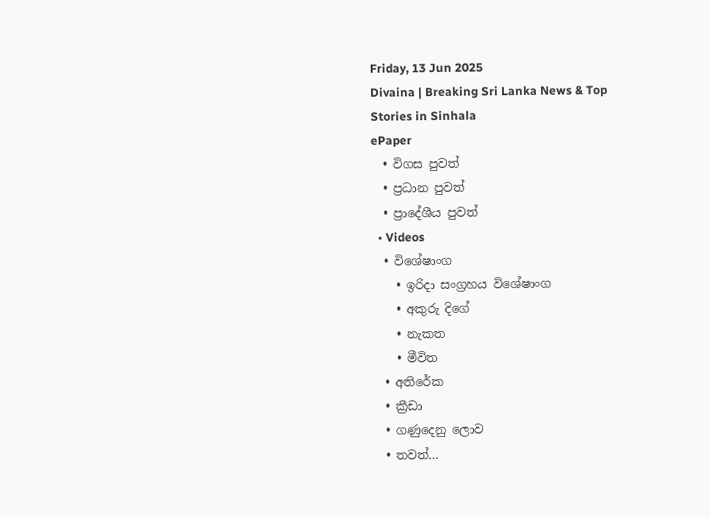Friday, 13 Jun 2025
Divaina | Breaking Sri Lanka News & Top Stories in Sinhala
ePaper
  • විගස පුවත්
  • ප්‍රධාන පුවත්
  • ප්‍රාදේශීය පුවත්
  • Videos
  • විශේෂාංග
    • ඉරිදා සංග්‍රහය විශේෂාංග
    • අකුරු දිගේ
    • නැකත
    • මීවිත
  • අතිරේක
  • ක්‍රීඩා
  • ගණුදෙනු ලොව
  • තවත්…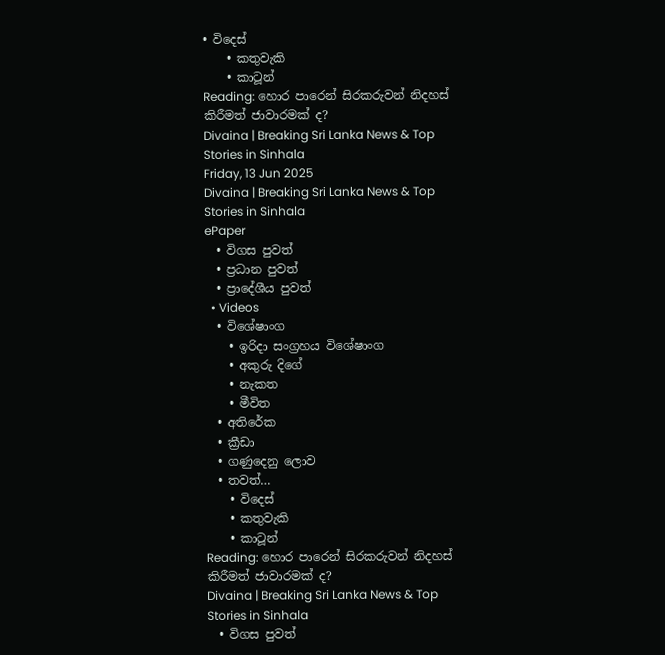• විදෙස්
    • කතුවැකි
    • කාටූන්
Reading: හොර පාරෙන් සිරකරුවන් නිදහස් කිරීමත් ජාවාරමක් ද?
Divaina | Breaking Sri Lanka News & Top Stories in Sinhala
Friday, 13 Jun 2025
Divaina | Breaking Sri Lanka News & Top Stories in Sinhala
ePaper
  • විගස පුවත්
  • ප්‍රධාන පුවත්
  • ප්‍රාදේශීය පුවත්
  • Videos
  • විශේෂාංග
    • ඉරිදා සංග්‍රහය විශේෂාංග
    • අකුරු දිගේ
    • නැකත
    • මීවිත
  • අතිරේක
  • ක්‍රීඩා
  • ගණුදෙනු ලොව
  • තවත්…
    • විදෙස්
    • කතුවැකි
    • කාටූන්
Reading: හොර පාරෙන් සිරකරුවන් නිදහස් කිරීමත් ජාවාරමක් ද?
Divaina | Breaking Sri Lanka News & Top Stories in Sinhala
  • විගස පුවත්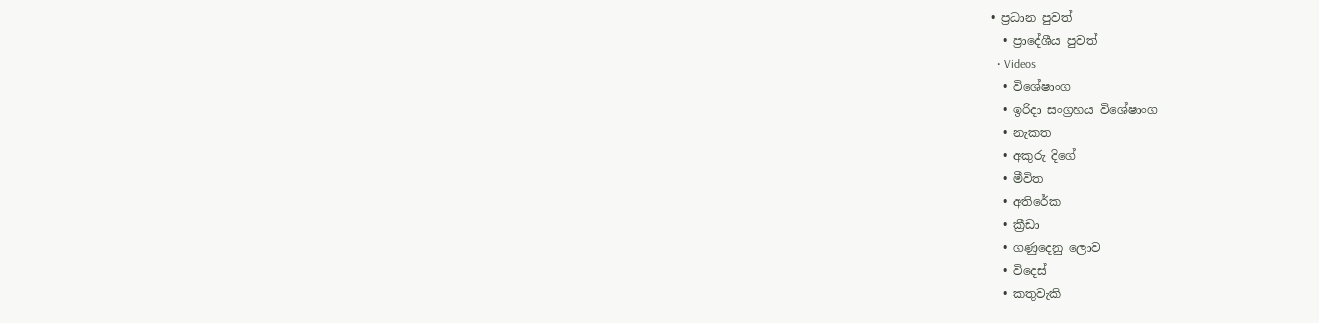• ප්‍රධාන පුවත්
  • ප්‍රාදේශීය පුවත්
  • Videos
  • විශේෂාංග
  • ඉරිදා සංග්‍රහය විශේෂාංග
  • නැකත
  • අකුරු දිගේ
  • මීවිත
  • අතිරේක
  • ක්‍රීඩා
  • ගණුදෙනු ලොව
  • විදෙස්
  • කතුවැකි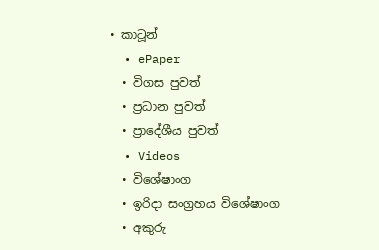• කාටූන්
  • ePaper
  • විගස පුවත්
  • ප්‍රධාන පුවත්
  • ප්‍රාදේශීය පුවත්
  • Videos
  • විශේෂාංග
  • ඉරිදා සංග්‍රහය විශේෂාංග
  • අකුරු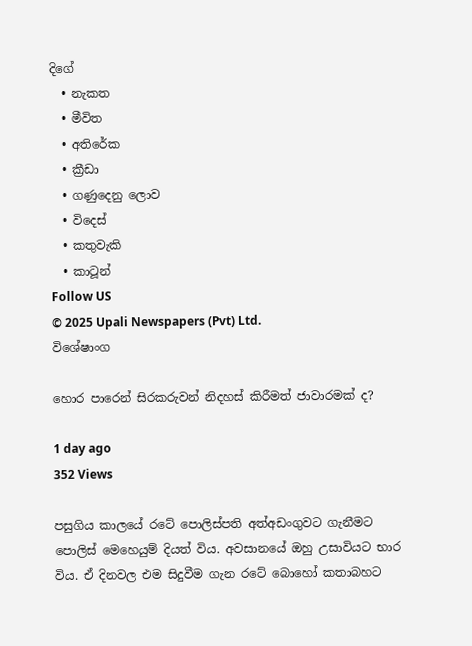දිගේ
  • නැකත
  • මීවිත
  • අතිරේක
  • ක්‍රීඩා
  • ගණුදෙනු ලොව
  • විදෙස්
  • කතුවැකි
  • කාටූන්
Follow US
© 2025 Upali Newspapers (Pvt) Ltd.
විශේෂාංග

හොර පාරෙන් සිරකරුවන් නිදහස් කිරීමත් ජාවාරමක් ද?

1 day ago
352 Views

පසුගිය කාලයේ රටේ පොලිස්පති අත්අඩංගුවට ගැනීමට පොලිස් මෙහෙයුම් දියත් විය. අවසානයේ ඔහු උසාවියට භාර විය. ඒ දිනවල එම සිදුවීම ගැන රටේ බොහෝ කතාබහට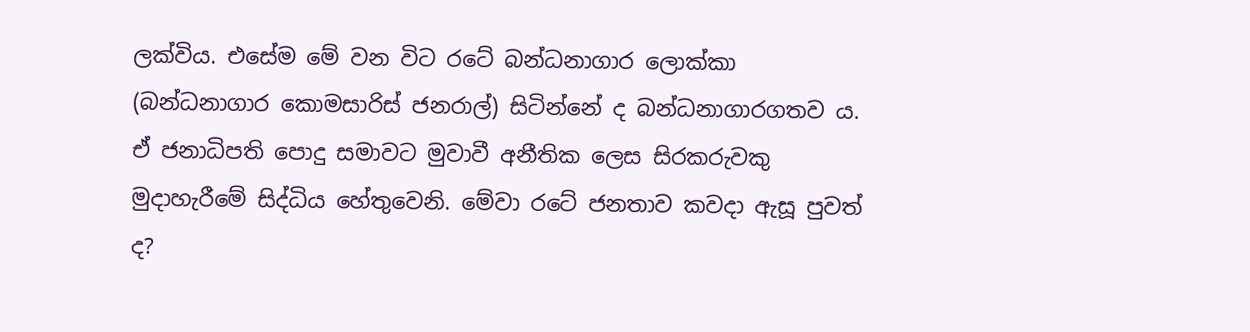ලක්විය. එසේම මේ වන විට රටේ බන්ධනාගාර ලොක්කා (බන්ධනාගාර කොමසාරිස් ජනරාල්) සිටින්නේ ද බන්ධනාගාරගතව ය. ඒ ජනාධිපති පොදු සමාවට මුවාවී අනීතික ලෙස සිරකරුවකු මුදාහැරීමේ සිද්ධිය හේතුවෙනි. මේවා රටේ ජනතාව කවදා ඇසූ පුවත් ද?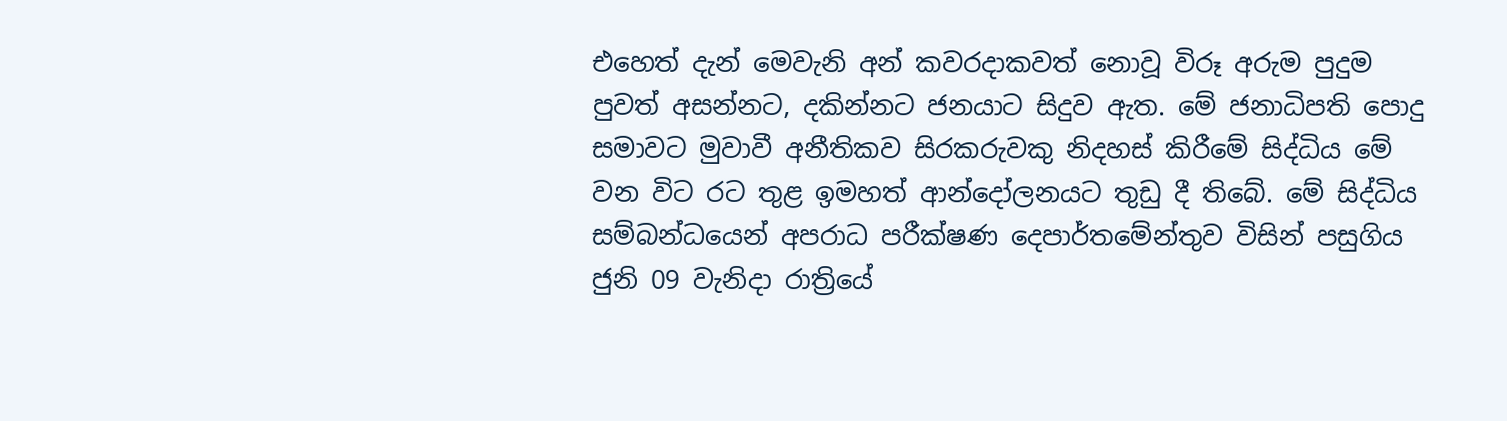එහෙත් දැන් මෙවැනි අන් කවරදාකවත් නොවූ විරූ අරුම පුදුම පුවත් අසන්නට, දකින්නට ජනයාට සිදුව ඇත. මේ ජනාධිපති පොදු සමාවට මුවාවී අනීතිකව සිරකරුවකු නිදහස් කිරීමේ සිද්ධිය මේ වන විට රට තුළ ඉමහත් ආන්දෝලනයට තුඩු දී තිබේ. මේ සිද්ධිය සම්බන්ධයෙන් අපරාධ පරීක්ෂණ දෙපාර්තමේන්තුව විසින් පසුගිය ජුනි 09 වැනිදා රාත්‍රියේ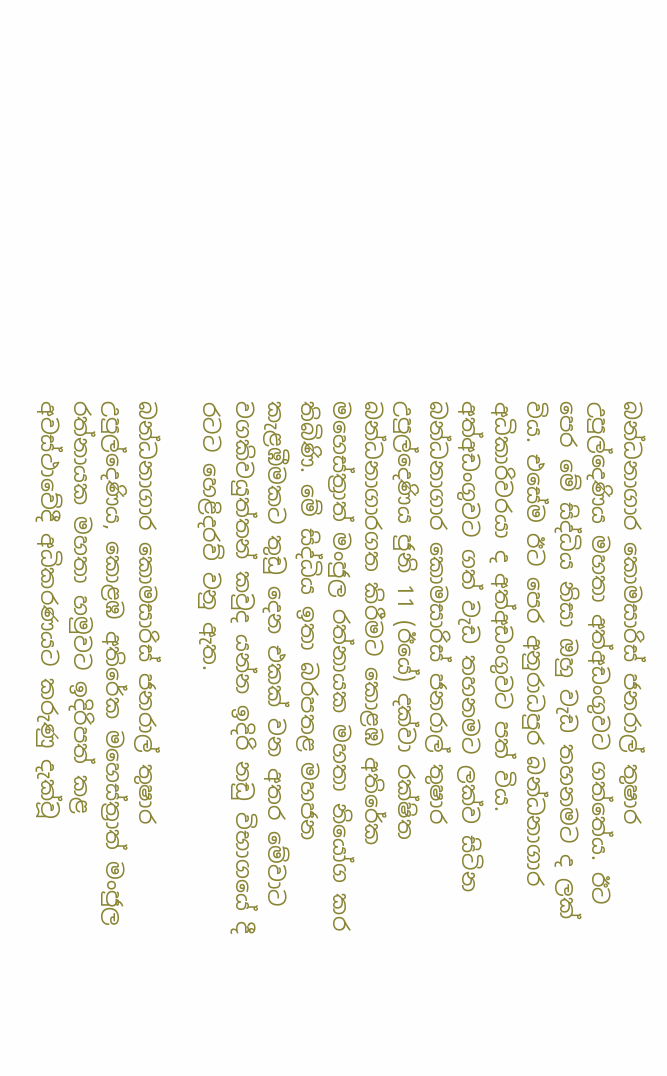බන්ධනාගාර කොමසාරිස් ජනරාල් තුෂාර උපුල්දෙණිය මහතා අත්අඩංගුවට ගත්තේය. ඊට පෙර මේ සිද්ධිය නිසා ඔහු වැඩ තහනමට ද ලක් විය. එසේම ඊට පෙර අනුරාධපුර බන්ධනාගාර අධිකාරිවරයා ද අත්අඩංගුවට පත් විය. අත්අඩංගුවට ගත් වැඩ තහනමට ලක්ව සිටින බන්ධනාගාර කොමසාරිස් ජනරාල් තුෂාර උපුල්දෙණිය ජුනි 11 (ඊයේ) දක්වා රක්ෂිත බන්ධනාගාරගත කිරීමට කොළඹ අතිරේක මහෙස්ත්‍රාත් මංජුල රත්නායක මහතා නියෝග කර තිබිණි. මේ සිද්ධිය ඉතා බරපතළ මහජන කැළඹීමකට තුඩු දෙන එකක් වන අතර මේවාට වගකිවයුත්තන් කවුද යන්න ඉදිරි නඩු විභාගයේ දී රටට හෙළිදරව් වනු ඇත.

බන්ධනාගාර කොමසාරිස් ජනරාල් තුෂාර උපුල්දෙණිය, කොළඹ අතිරේක මහෙස්ත්‍රාත් මංජුල රත්නායක මහතා හමුවට ඉදිරිපත් කළ අවස්ථාවේදී අධිකරණයට කරුණු දැක්වූ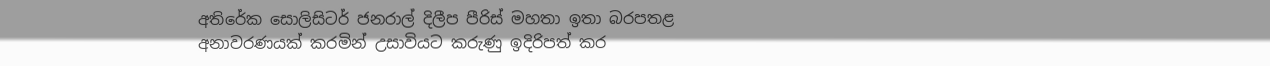අතිරේක සොලිසිටර් ජනරාල් දිලීප පීරිස් මහතා ඉතා බරපතළ අනාවරණයක් කරමින් උසාවියට කරුණු ඉදිරිපත් කර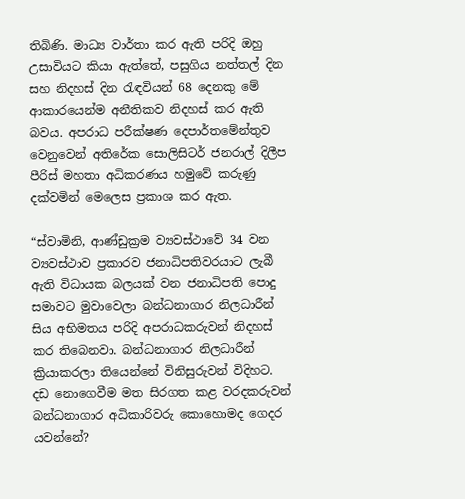තිබිණි. මාධ්‍ය වාර්තා කර ඇති පරිදි ඔහු උසාවියට කියා ඇත්තේ, පසුගිය නත්තල් දින සහ නිදහස් දින රැඳවියන් 68 දෙනකු මේ ආකාරයෙන්ම අනීතිකව නිදහස් කර ඇති බවය. අපරාධ පරීක්ෂණ දෙපාර්තමේන්තුව වෙනුවෙන් අතිරේක සොලිසිටර් ජනරාල් දිලීප පීරිස් මහතා අධිකරණය හමුවේ කරුණු දක්වමින් මෙලෙස ප්‍රකාශ කර ඇත.

“ස්වාමිනි, ආණ්ඩුක්‍රම ව්‍යවස්ථාවේ 34 වන ව්‍යවස්ථාව ප්‍රකාරව ජනාධිපතිවරයාට ලැබී ඇති විධායක බලයක් වන ජනාධිපති පොදු සමාවට මුවාවෙලා බන්ධනාගාර නිලධාරීන් සිය අභිමතය පරිදි අපරාධකරුවන් නිදහස් කර තිබෙනවා. බන්ධනාගාර නිලධාරීන් ක්‍රියාකරලා තියෙන්නේ විනිසුරුවන් විදිහට. දඩ නොගෙවීම මත සිරගත කළ වරදකරුවන් බන්ධනාගාර අධිකාරිවරු කොහොමද ගෙදර යවන්නේ?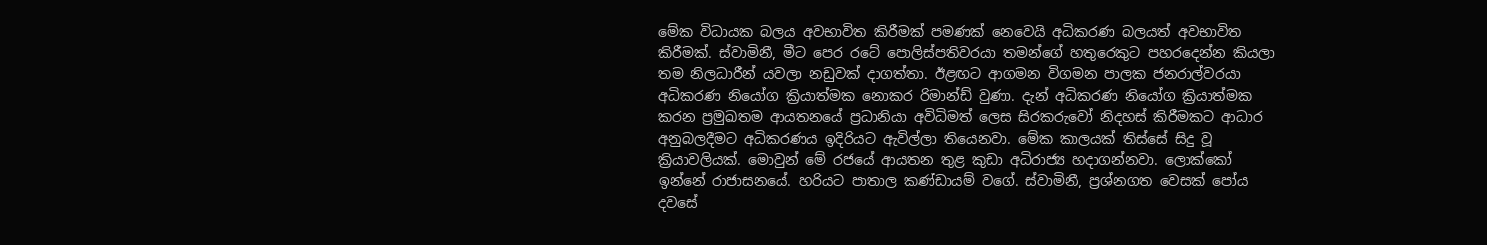මේක විධායක බලය අවභාවිත කිරීමක් පමණක් නෙවෙයි අධිකරණ බලයත් අවභාවිත කිරීමක්. ස්වාමිනී, මීට පෙර රටේ පොලිස්පතිවරයා තමන්ගේ හතුරෙකුට පහරදෙන්න කියලා තම නිලධාරීන් යවලා නඩුවක් දාගත්තා. ඊළඟට ආගමන විගමන පාලක ජනරාල්වරයා අධිකරණ නියෝග ක්‍රියාත්මක නොකර රිමාන්ඩ් වුණා. දැන් අධිකරණ නියෝග ක්‍රියාත්මක කරන ප්‍රමුඛතම ආයතනයේ ප්‍රධානියා අවිධිමත් ලෙස සිරකරුවෝ නිදහස් කිරීමකට ආධාර අනුබලදීමට අධිකරණය ඉදිරියට ඇවිල්ලා තියෙනවා. මේක කාලයක් තිස්සේ සිදු වූ ක්‍රියාවලියක්. මොවුන් මේ රජයේ ආයතන තුළ කුඩා අධිරාජ්‍ය හදාගන්නවා. ලොක්කෝ ඉන්නේ රාජාසනයේ. හරියට පාතාල කණ්ඩායම් වගේ. ස්වාමිනී, ප්‍රශ්නගත වෙසක් පෝය දවසේ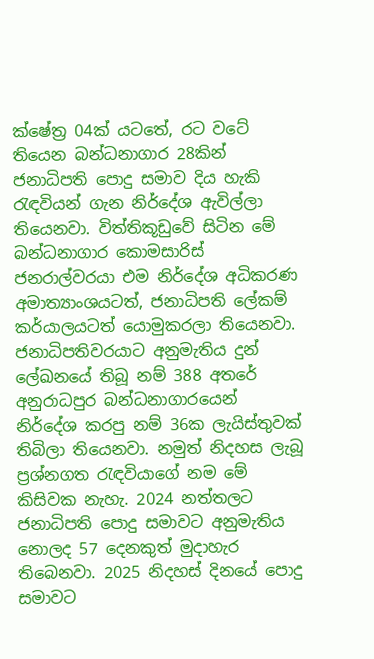ක්ෂේත්‍ර 04ක් යටතේ, රට වටේ තියෙන බන්ධනාගාර 28කින් ජනාධිපති පොදු සමාව දිය හැකි රැඳවියන් ගැන නිර්දේශ ඇවිල්ලා තියෙනවා. විත්තිකූඩුවේ සිටින මේ බන්ධනාගාර කොමසාරිස් ජනරාල්වරයා එම නිර්දේශ අධිකරණ අමාත්‍යාංශයටත්, ජනාධිපති ලේකම් කර්යාලයටත් යොමුකරලා තියෙනවා. ජනාධිපතිවරයාට අනුමැතිය දුන් ලේඛනයේ තිබූ නම් 388 අතරේ අනුරාධපුර බන්ධනාගාරයෙන් නිර්දේශ කරපු නම් 36ක ලැයිස්තුවක් තිබිලා තියෙනවා. නමුත් නිදහස ලැබූ ප්‍රශ්නගත රැඳවියාගේ නම මේ කිසිවක නැහැ. 2024 නත්තලට ජනාධිපති පොදු සමාවට අනුමැතිය නොලද 57 දෙනකුත් මුදාහැර තිබෙනවා. 2025 නිදහස් දිනයේ පොදු සමාවට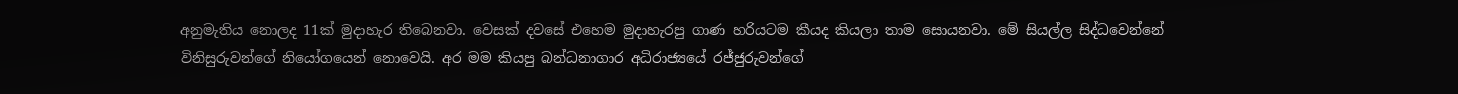අනුමැතිය නොලද 11ක් මුදාහැර තිබෙනවා. වෙසක් දවසේ එහෙම මුදාහැරපු ගාණ හරියටම කීයද කියලා තාම සොයනවා. මේ සියල්ල සිද්ධවෙන්නේ විනිසුරුවන්ගේ නියෝගයෙන් නොවෙයි. අර මම කියපු බන්ධනාගාර අධිරාජ්‍යයේ රජ්ජුරුවන්ගේ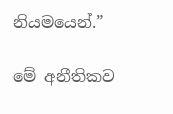නියමයෙන්.”

මේ අනීතිකව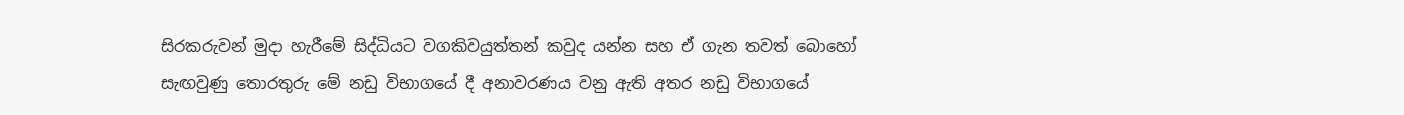සිරකරුවන් මුදා හැරීමේ සිද්ධියට වගකිවයුත්තන් කවුද යන්න සහ ඒ ගැන තවත් බොහෝ සැඟවුණු තොරතුරු මේ නඩු විභාගයේ දී අනාවරණය වනු ඇති අතර නඩු විභාගයේ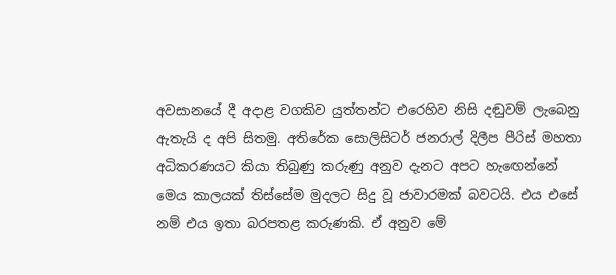අවසානයේ දී අදාළ වගකිව යුත්තන්ට එරෙහිව නිසි දඬුවම් ලැබෙනු ඇතැයි ද අපි සිතමු. අතිරේක සොලිසිටර් ජනරාල් දිලීප පීරිස් මහතා අධිකරණයට කියා තිබුණු කරුණු අනුව දැනට අපට හැඟෙන්නේ මෙය කාලයක් තිස්සේම මුදලට සිදු වූ ජාවාරමක් බවටයි. එය එසේ නම් එය ඉතා බරපතළ කරුණකි. ඒ අනුව මේ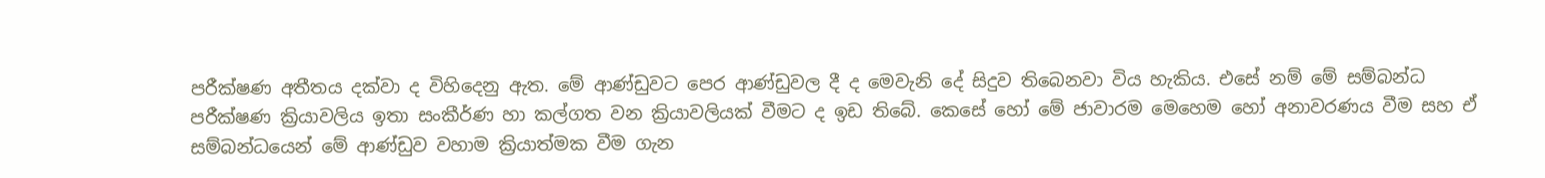පරීක්ෂණ අතීතය දක්වා ද විහිදෙනු ඇත. මේ ආණ්ඩුවට පෙර ආණ්ඩුවල දී ද මෙවැනි දේ සිදුව තිබෙනවා විය හැකිය. එසේ නම් මේ සම්බන්ධ පරීක්ෂණ ක්‍රියාවලිය ඉතා සංකීර්ණ හා කල්ගත වන ක්‍රියාවලියක් වීමට ද ඉඩ තිබේ. කෙසේ හෝ මේ ජාවාරම මෙහෙම හෝ අනාවරණය වීම සහ ඒ සම්බන්ධයෙන් මේ ආණ්ඩුව වහාම ක්‍රියාත්මක වීම ගැන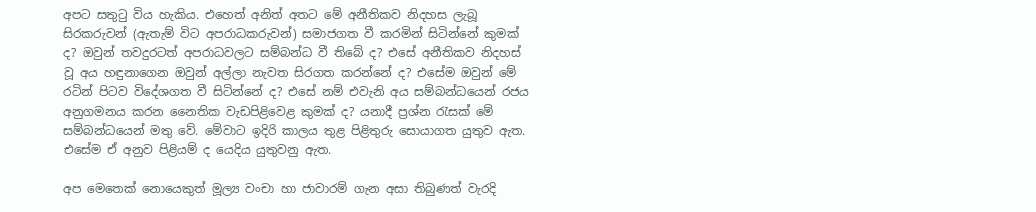අපට සතුටු විය හැකිය. එහෙත් අනිත් අතට මේ අනීතිකව නිදහස ලැබූ සිරකරුවන් (ඇතැම් විට අපරාධකරුවන්) සමාජගත වී කරමින් සිටින්නේ කුමක් ද? ඔවුන් තවදුරටත් අපරාධවලට සම්බන්ධ වී තිබේ ද? එසේ අනීතිකව නිදහස් වූ අය හඳුනාගෙන ඔවුන් අල්ලා නැවත සිරගත කරන්නේ ද? එසේම ඔවුන් මේ රටින් පිටව විදේශගත වී සිටින්නේ ද? එසේ නම් එවැනි අය සම්බන්ධයෙන් රජය අනුගමනය කරන නෛතික වැඩපිළිවෙළ කුමක් ද? යනාදී ප්‍රශ්න රැසක් මේ සම්බන්ධයෙන් මතු වේ. මේවාට ඉදිරි කාලය තුළ පිළිතුරු සොයාගත යුතුව ඇත. එසේම ඒ අනුව පිළියම් ද යෙදිය යුතුවනු ඇත.

අප මෙතෙක් නොයෙකුත් මූල්‍ය වංචා හා ජාවාරම් ගැන අසා තිබුණත් වැරදි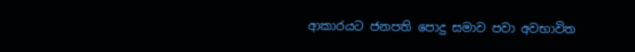ආකාරයට ජනපති පොදු සමාව පවා අවභාවිත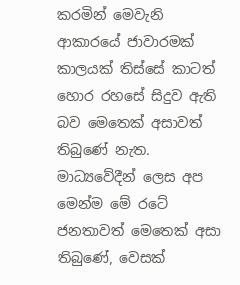කරමින් මෙවැනි ආකාරයේ ජාවාරමක් කාලයක් තිස්සේ කාටත් හොර රහසේ සිදුව ඇති බව මෙතෙක් අසාවත් තිබුණේ නැත. මාධ්‍යවේදීන් ලෙස අප මෙන්ම මේ රටේ ජනතාවත් මෙතෙක් අසා තිබුණේ, වෙසක්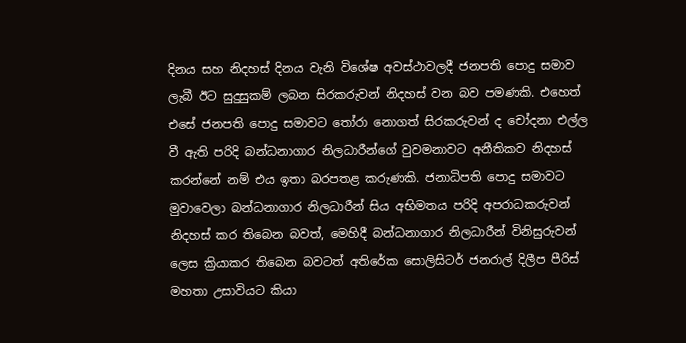දිනය සහ නිදහස් දිනය වැනි විශේෂ අවස්ථාවලදී ජනපති පොදු සමාව ලැබී ඊට සුදුසුකම් ලබන සිරකරුවන් නිදහස් වන බව පමණකි. එහෙත් එසේ ජනපති පොදු සමාවට තෝරා නොගත් සිරකරුවන් ද චෝදනා එල්ල වී ඇති පරිදි බන්ධනාගාර නිලධාරීන්ගේ වුවමනාවට අනීතිකව නිදහස් කරන්නේ නම් එය ඉතා බරපතළ කරුණකි. ජනාධිපති පොදු සමාවට මුවාවෙලා බන්ධනාගාර නිලධාරීන් සිය අභිමතය පරිදි අපරාධකරුවන් නිදහස් කර තිබෙන බවත්, මෙහිදී බන්ධනාගාර නිලධාරීන් විනිසුරුවන් ලෙස ක්‍රියාකර තිබෙන බවටත් අතිරේක සොලිසිටර් ජනරාල් දිලීප පීරිස් මහතා උසාවියට කියා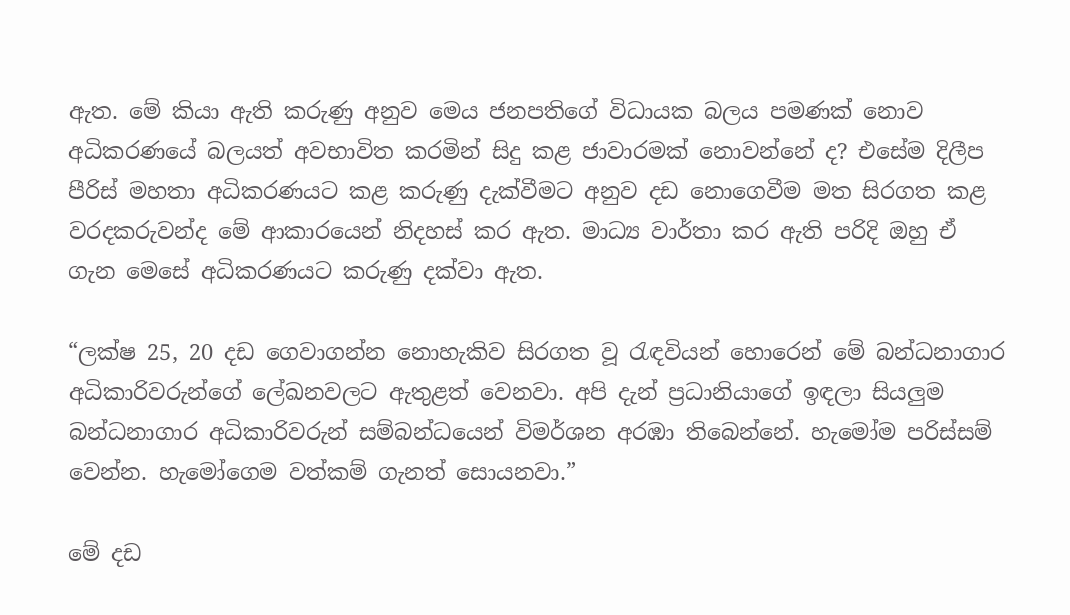ඇත. මේ කියා ඇති කරුණු අනුව මෙය ජනපතිගේ විධායක බලය පමණක් නොව අධිකරණයේ බලයත් අවභාවිත කරමින් සිදු කළ ජාවාරමක් නොවන්නේ ද? එසේම දිලීප පීරිස් මහතා අධිකරණයට කළ කරුණු දැක්වීමට අනුව දඩ නොගෙවීම මත සිරගත කළ වරදකරුවන්ද මේ ආකාරයෙන් නිදහස් කර ඇත. මාධ්‍ය වාර්තා කර ඇති පරිදි ඔහු ඒ ගැන මෙසේ අධිකරණයට කරුණු දක්වා ඇත.

“ලක්ෂ 25, 20 දඩ ගෙවාගන්න නොහැකිව සිරගත වූ රැඳවියන් හොරෙන් මේ බන්ධනාගාර අධිකාරිවරුන්ගේ ලේඛනවලට ඇතුළත් වෙනවා. අපි දැන් ප්‍රධානියාගේ ඉඳලා සියලුම බන්ධනාගාර අධිකාරිවරුන් සම්බන්ධයෙන් විමර්ශන අරඹා තිබෙන්නේ. හැමෝම පරිස්සම් වෙන්න. හැමෝගෙම වත්කම් ගැනත් සොයනවා.”

මේ දඩ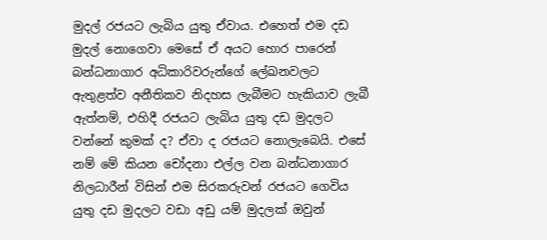මුදල් රජයට ලැබිය යුතු ඒවාය. එහෙත් එම දඩ මුදල් නොගෙවා මෙසේ ඒ අයට හොර පාරෙන් බන්ධනාගාර අධිකාරිවරුන්ගේ ලේඛනවලට ඇතුළත්ව අනීතිකව නිදහස ලැබීමට හැකියාව ලැබී ඇත්නම්, එහිදී රජයට ලැබිය යුතු දඩ මුදලට වන්නේ කුමක් ද? ඒවා ද රජයට නොලැබෙයි. එසේ නම් මේ කියන චෝදනා එල්ල වන බන්ධනාගාර නිලධාරීන් විසින් එම සිරකරුවන් රජයට ගෙවිය යුතු දඩ මුදලට වඩා අඩු යම් මුදලක් ඔවුන්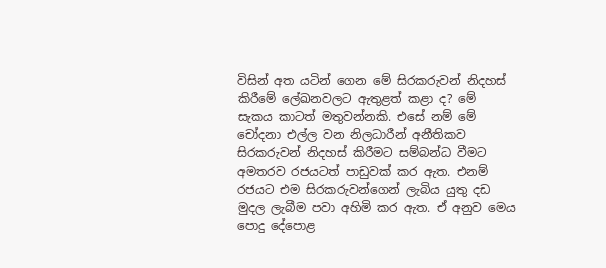විසින් අත යටින් ගෙන මේ සිරකරුවන් නිදහස් කිරීමේ ලේඛනවලට ඇතුළත් කළා ද? මේ සැකය කාටත් මතුවන්නකි. එසේ නම් මේ චෝදනා එල්ල වන නිලධාරීන් අනීතිකව සිරකරුවන් නිදහස් කිරීමට සම්බන්ධ වීමට අමතරව රජයටත් පාඩුවක් කර ඇත. එනම් රජයට එම සිරකරුවන්ගෙන් ලැබිය යුතු දඩ මුදල ලැබීම පවා අහිමි කර ඇත. ඒ අනුව මෙය පොදු දේපොළ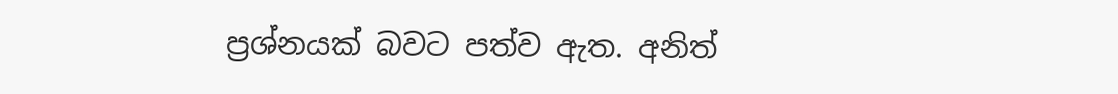ප්‍රශ්නයක් බවට පත්ව ඇත. අනිත්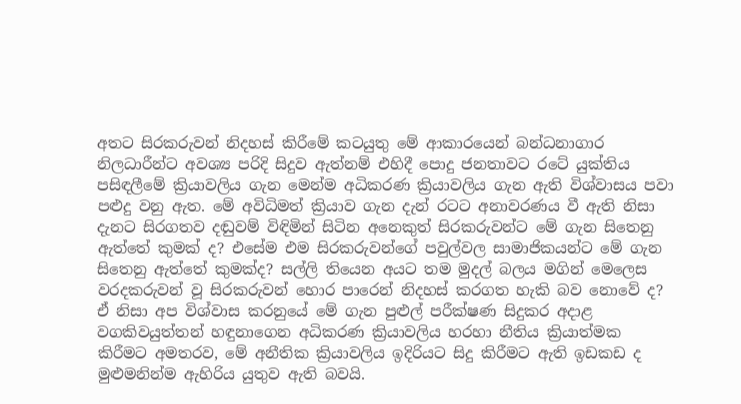අතට සිරකරුවන් නිදහස් කිරීමේ කටයුතු මේ ආකාරයෙන් බන්ධනාගාර නිලධාරීන්ට අවශ්‍ය පරිදි සිදුව ඇත්නම් එහිදී පොදු ජනතාවට රටේ යුක්තිය පසිඳලීමේ ක්‍රියාවලිය ගැන මෙන්ම අධිකරණ ක්‍රියාවලිය ගැන ඇති විශ්වාසය පවා පළුදු වනු ඇත. මේ අවිධිමත් ක්‍රියාව ගැන දැන් රටට අනාවරණය වී ඇති නිසා දැනට සිරගතව දඬුවම් විඳිමින් සිටින අනෙකුත් සිරකරුවන්ට මේ ගැන සිතෙනු ඇත්තේ කුමක් ද? එසේම එම සිරකරුවන්ගේ පවුල්වල සාමාජිකයන්ට මේ ගැන සිතෙනු ඇත්තේ කුමක්ද? සල්ලි තියෙන අයට තම මුදල් බලය මගින් මෙලෙස වරදකරුවන් වූ සිරකරුවන් හොර පාරෙන් නිදහස් කරගත හැකි බව නොවේ ද? ඒ නිසා අප විශ්වාස කරනුයේ මේ ගැන පුළුල් පරීක්ෂණ සිදුකර අදාළ වගකිවයුත්තන් හඳුනාගෙන අධිකරණ ක්‍රියාවලිය හරහා නීතිය ක්‍රියාත්මක කිරීමට අමතරව, මේ අනීතික ක්‍රියාවලිය ඉදිරියට සිදු කිරීමට ඇති ඉඩකඩ ද මුළුමනින්ම ඇහිරිය යුතුව ඇති බවයි.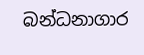බන්ධනාගාර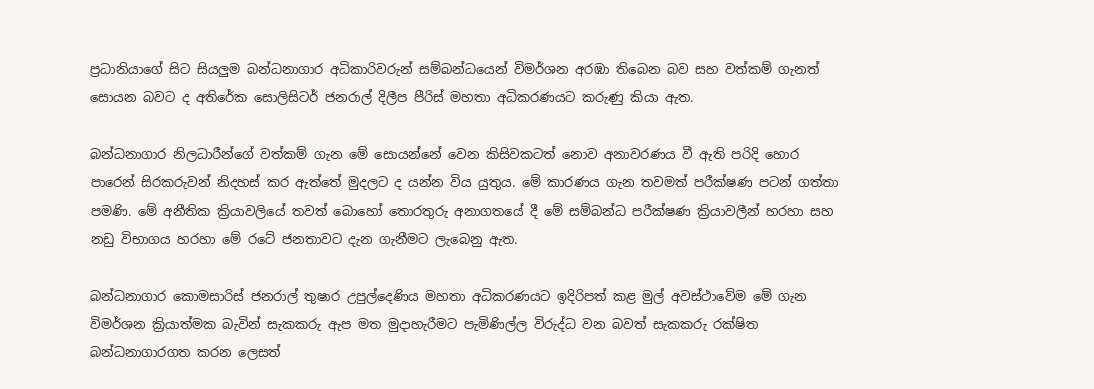ප්‍රධානියාගේ සිට සියලුම බන්ධනාගාර අධිකාරිවරුන් සම්බන්ධයෙන් විමර්ශන අරඹා තිබෙන බව සහ වත්කම් ගැනත් සොයන බවට ද අතිරේක සොලිසිටර් ජනරාල් දිලීප පීරිස් මහතා අධිකරණයට කරුණු කියා ඇත.

බන්ධනාගාර නිලධාරීන්ගේ වත්කම් ගැන මේ සොයන්නේ වෙන කිසිවකටත් නොව අනාවරණය වී ඇති පරිදි හොර පාරෙන් සිරකරුවන් නිදහස් කර ඇත්තේ මුදලට ද යන්න විය යුතුය. මේ කාරණය ගැන තවමත් පරීක්ෂණ පටන් ගත්තා පමණි. මේ අනීතික ක්‍රියාවලියේ තවත් බොහෝ තොරතුරු අනාගතයේ දී මේ සම්බන්ධ පරීක්ෂණ ක්‍රියාවලීන් හරහා සහ නඩු විභාගය හරහා මේ රටේ ජනතාවට දැන ගැනීමට ලැබෙනු ඇත.

බන්ධනාගාර කොමසාරිස් ජනරාල් තුෂාර උපුල්දෙණිය මහතා අධිකරණයට ඉදිරිපත් කළ මුල් අවස්ථාවේම මේ ගැන විමර්ශන ක්‍රියාත්මක බැවින් සැකකරු ඇප මත මුදාහැරීමට පැමිණිල්ල විරුද්ධ වන බවත් සැකකරු රක්ෂිත බන්ධනාගාරගත කරන ලෙසත්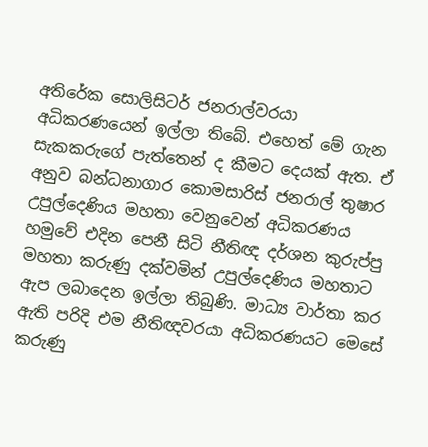අතිරේක සොලිසිටර් ජනරාල්වරයා අධිකරණයෙන් ඉල්ලා තිබේ. එහෙත් මේ ගැන සැකකරුගේ පැත්තෙන් ද කීමට දෙයක් ඇත. ඒ අනුව බන්ධනාගාර කොමසාරිස් ජනරාල් තුෂාර උපුල්දෙණිය මහතා වෙනුවෙන් අධිකරණය හමුවේ එදින පෙනී සිටි නීතිඥ දර්ශන කුරුප්පු මහතා කරුණු දක්වමින් උපුල්දෙණිය මහතාට ඇප ලබාදෙන ඉල්ලා තිබුණි. මාධ්‍ය වාර්තා කර ඇති පරිදි එම නීතිඥවරයා අධිකරණයට මෙසේ කරුණු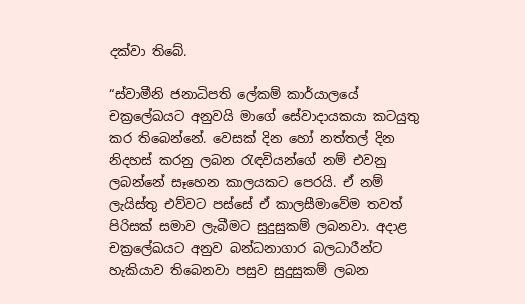දක්වා තිබේ.

“ස්වාමීනි ජනාධිපති ලේකම් කාර්යාලයේ චක්‍රලේඛයට අනුවයි මාගේ සේවාදායකයා කටයුතු කර තිබෙන්නේ. වෙසක් දින හෝ නත්තල් දින නිදහස් කරනු ලබන රැඳවියන්ගේ නම් එවනු ලබන්නේ සෑහෙන කාලයකට පෙරයි. ඒ නම් ලැයිස්තු එව්වට පස්සේ ඒ කාලසීමාවේම තවත් පිරිසක් සමාව ලැබීමට සුදුසුකම් ලබනවා. අදාළ චක්‍රලේඛයට අනුව බන්ධනාගාර බලධාරීන්ට හැකියාව තිබෙනවා පසුව සුදුසුකම් ලබන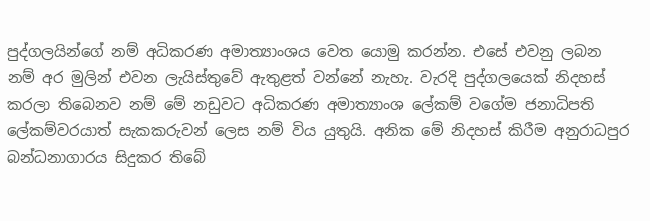පුද්ගලයින්ගේ නම් අධිකරණ අමාත්‍යාංශය වෙත යොමු කරන්න. එසේ එවනු ලබන නම් අර මුලින් එවන ලැයිස්තුවේ ඇතුළත් වන්නේ නැහැ. වැරදි පුද්ගලයෙක් නිදහස් කරලා තිබෙනව නම් මේ නඩුවට අධිකරණ අමාත්‍යාංශ ලේකම් වගේම ජනාධිපති ලේකම්වරයාත් සැකකරුවන් ලෙස නම් විය යුතුයි. අනික මේ නිදහස් කිරීම අනුරාධපුර බන්ධනාගාරය සිදුකර තිබේ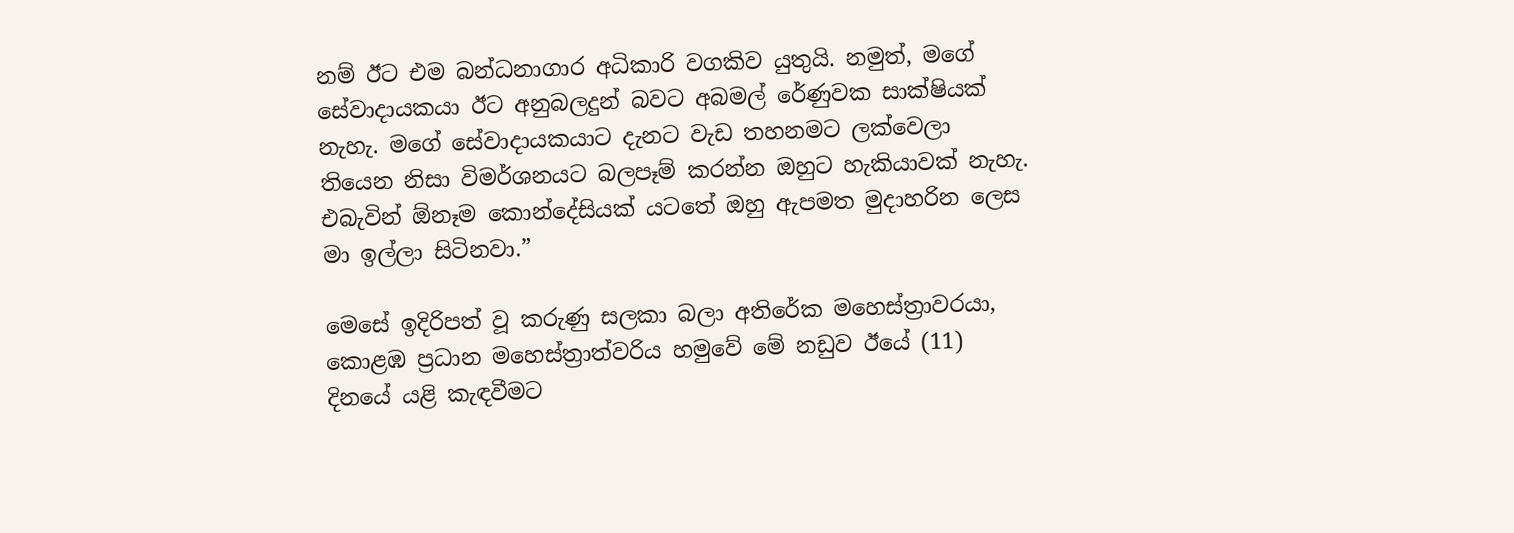නම් ඊට එම බන්ධනාගාර අධිකාරි වගකිව යුතුයි. නමුත්, මගේ සේවාදායකයා ඊට අනුබලදුන් බවට අබමල් රේණුවක සාක්ෂියක් නැහැ. මගේ සේවාදායකයාට දැනට වැඩ තහනමට ලක්වෙලා තියෙන නිසා විමර්ශනයට බලපෑම් කරන්න ඔහුට හැකියාවක් නැහැ. එබැවින් ඕනෑම කොන්දේසියක් යටතේ ඔහු ඇපමත මුදාහරින ලෙස මා ඉල්ලා සිටිනවා.”

මෙසේ ඉදිරිපත් වූ කරුණු සලකා බලා අතිරේක මහෙස්ත්‍රාවරයා, කොළඹ ප්‍රධාන මහෙස්ත්‍රාත්වරිය හමුවේ මේ නඩුව ඊයේ (11) දිනයේ යළි කැඳවීමට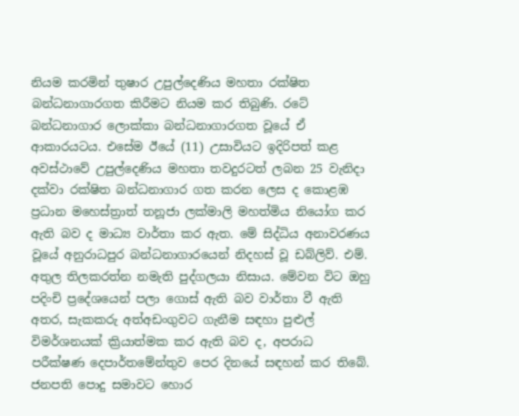නියම කරමින් තුෂාර උපුල්දෙණිය මහතා රක්ෂිත බන්ධනාගාරගත කිරීමට නියම කර තිබුණි. රටේ බන්ධනාගාර ලොක්කා බන්ධනාගාරගත වූයේ ඒ ආකාරයටය. එසේම ඊයේ (11) උසාවියට ඉදිරිපත් කළ අවස්ථාවේ උපුල්දෙණිය මහතා තවදුරටත් ලබන 25 වැනිදා දක්වා රක්ෂිත බන්ධනාගාර ගත කරන ලෙස ද කොළඹ ප්‍රධාන මහෙස්ත්‍රාත් තනූජා ලක්මාලි මහත්මිය නියෝග කර ඇති බව ද මාධ්‍ය වාර්තා කර ඇත. මේ සිද්ධිය අනාවරණය වූයේ අනුරාධපුර බන්ධනාගාරයෙන් නිදහස් වූ ඩබ්ලිව්. එම්. අතුල තිලකරත්න නමැති පුද්ගලයා නිසාය. මේවන විට ඔහු පදිංචි ප්‍රදේශයෙන් පලා ගොස් ඇති බව වාර්තා වී ඇති අතර, සැකකරු අත්අඩංගුවට ගැනීම සඳහා පුළුල් විමර්ශනයක් ක්‍රියාත්මක කර ඇති බව ද, අපරාධ පරීක්ෂණ දෙපාර්තමේන්තුව පෙර දිනයේ සඳහන් කර තිබේ. ජනපති පොදු සමාවට හොර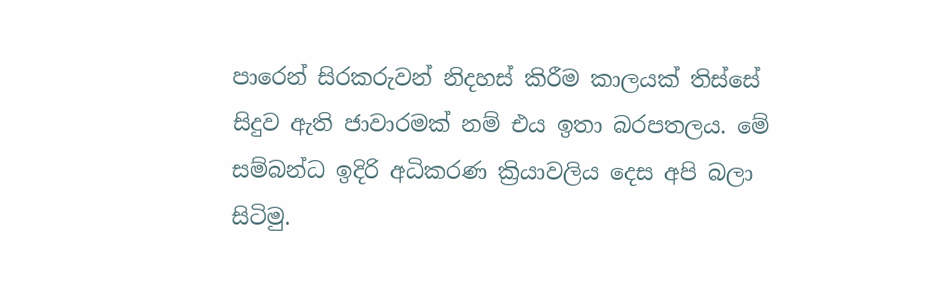පාරෙන් සිරකරුවන් නිදහස් කිරීම කාලයක් තිස්සේ සිදුව ඇති ජාවාරමක් නම් එය ඉතා බරපතලය. මේ සම්බන්ධ ඉදිරි අධිකරණ ක්‍රියාවලිය දෙස අපි බලා සිටිමු.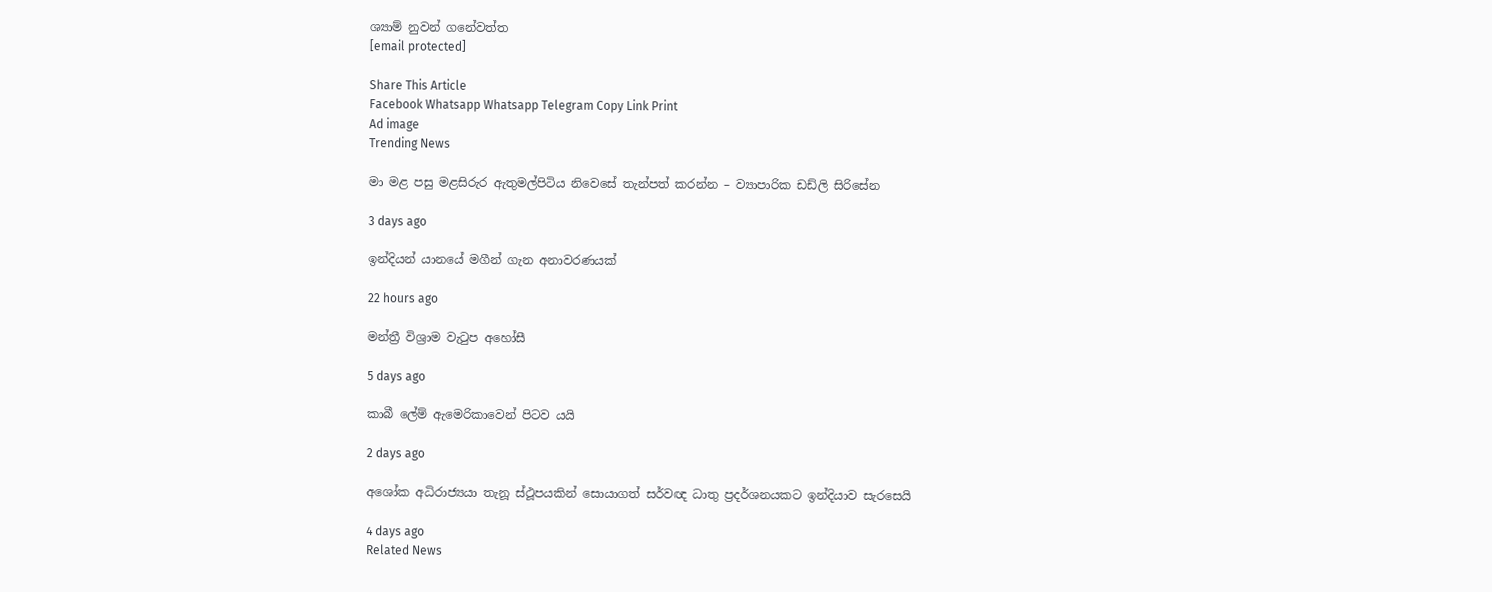ශ්‍යාම් නුවන් ගනේවත්ත
[email protected]

Share This Article
Facebook Whatsapp Whatsapp Telegram Copy Link Print
Ad image
Trending News

මා මළ පසු මළසිරුර ඇතුමල්පිටිය නිවෙසේ තැන්පත් කරන්න – ව්‍යාපාරික ඩඩ්ලි සිරිසේන

3 days ago

ඉන්දියන් යානයේ මගීන් ගැන අනාවරණයක්

22 hours ago

මන්ත්‍රී විශ්‍රාම වැටුප අහෝසී

5 days ago

කාබී ලේම් ඇමෙරිකාවෙන් පිටව යයි

2 days ago

අශෝක අධිරාජ්‍යයා තැනූ ස්ථූපයකින් සොයාගත් සර්වඥ ධාතු ප්‍රදර්ශනයකට ඉන්දියාව සැරසෙයි

4 days ago
Related News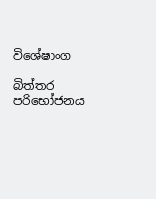විශේෂාංග

බිත්තර පරිභෝජනය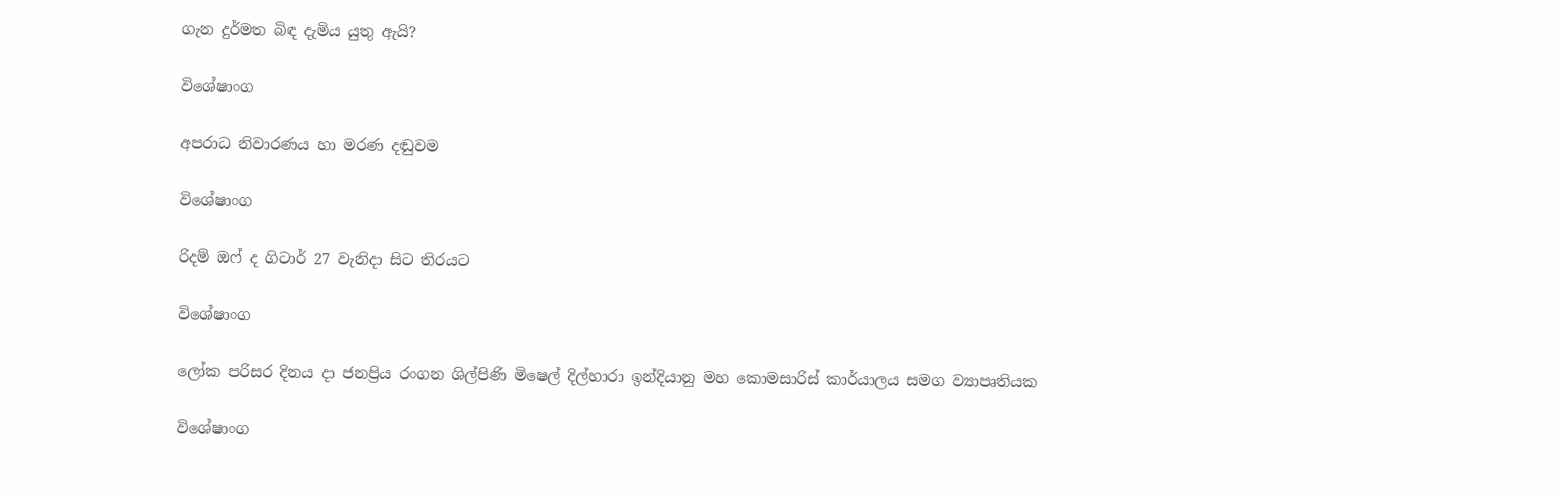ගැන දුර්මත බිඳ දැමිය යුතු ඇයි?

විශේෂාංග

අපරාධ නිවාරණය හා මරණ දඬුවම

විශේෂාංග

රිදම් ඔෆ් ද ගිටාර් 27 වැනිදා සිට තිරයට

විශේෂාංග

ලෝක පරිසර දිනය දා ජනප්‍රිය රංගන ශිල්පිණි මිෂෙල් දිල්හාරා ඉන්දියානු මහ කොමසාරිස් කාර්යාලය සමග ව්‍යාපෘතියක

විශේෂාංග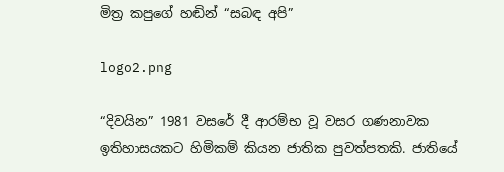මිත්‍ර කපුගේ හඬින් “සබඳ අපි”

logo2.png

“දිවයින” 1981 වසරේ දී ආරම්භ වූ වසර ගණනාවක ඉතිහාසයකට හිමිකම් කියන ජාතික පුවත්පතකි. ජාතියේ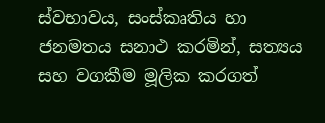ස්වභාවය, සංස්කෘතිය හා ජනමතය සනාථ කරමින්, සත්‍යය සහ වගකීම මූලික කරගත්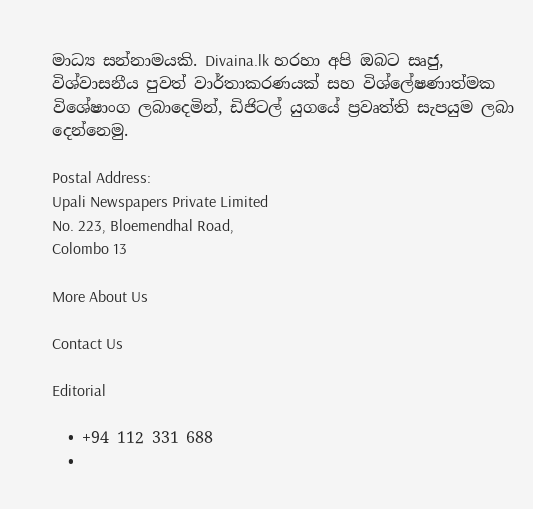මාධ්‍ය සන්නාමයකි. Divaina.lk හරහා අපි ඔබට සෘජු, විශ්වාසනීය පුවත් වාර්තාකරණයක් සහ විශ්ලේෂණාත්මක විශේෂාංග ලබාදෙමින්, ඩිජිටල් යුගයේ ප්‍රවෘත්ති සැපයුම ලබා දෙන්නෙමු.

Postal Address:
Upali Newspapers Private Limited
No. 223, Bloemendhal Road,
Colombo 13

More About Us

Contact Us

Editorial

  • +94 112 331 688
  •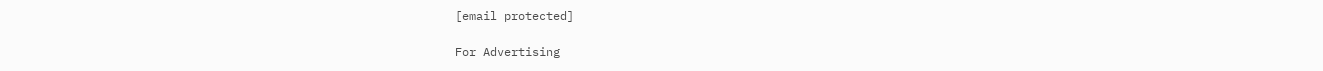[email protected]

For Advertising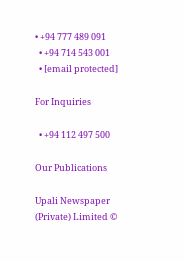• +94 777 489 091
  • +94 714 543 001
  • [email protected]

For Inquiries

  • +94 112 497 500

Our Publications

Upali Newspaper (Private) Limited ©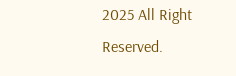2025 All Right Reserved.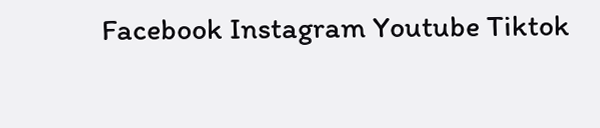Facebook Instagram Youtube Tiktok